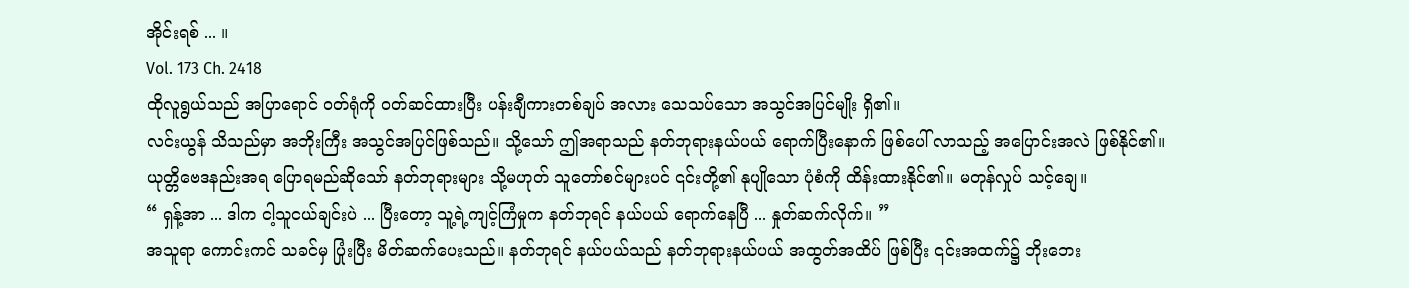အိုင်းရစ် ... ။
Vol. 173 Ch. 2418
ထိုလူရွယ်သည် အပြာရောင် ဝတ်ရုံကို ၀တ်ဆင်ထားပြီး ပန်းချီကားတစ်ချပ် အလား သေသပ်သော အသွင်အပြင်မျိုး ရှိ၏။
လင်းယွန် သိသည်မှာ အဘိုးကြီး အသွင်အပြင်ဖြစ်သည်။ သို့သော် ဤအရာသည် နတ်ဘုရားနယ်ပယ် ရောက်ပြီးနောက် ဖြစ်ပေါ် လာသည့် အပြောင်းအလဲ ဖြစ်နိုင်၏။
ယုတ္တိဗေဒနည်းအရ ပြောရမည်ဆိုသော် နတ်ဘုရားများ သို့မဟုတ် သူတော်စင်များပင် ၎င်းတို့၏ နုပျိုသော ပုံစံကို ထိန်းထားနိုင်၏။ မတုန်လှုပ် သင့်ချေ။
“ ရှန့်အာ ... ဒါက ငါ့သူငယ်ချင်းပဲ ... ပြီးတော့ သူ့ရဲ့ကျင့်ကြံမှုက နတ်ဘုရင် နယ်ပယ် ရောက်နေပြီ ... နှုတ်ဆက်လိုက်။ ”
အသူရာ ကောင်းကင် သခင်မှ ပြုံးပြီး မိတ်ဆက်ပေးသည်။ နတ်ဘုရင် နယ်ပယ်သည် နတ်ဘုရားနယ်ပယ် အထွတ်အထိပ် ဖြစ်ပြီး ၎င်းအထက်၌ ဘိုးဘေး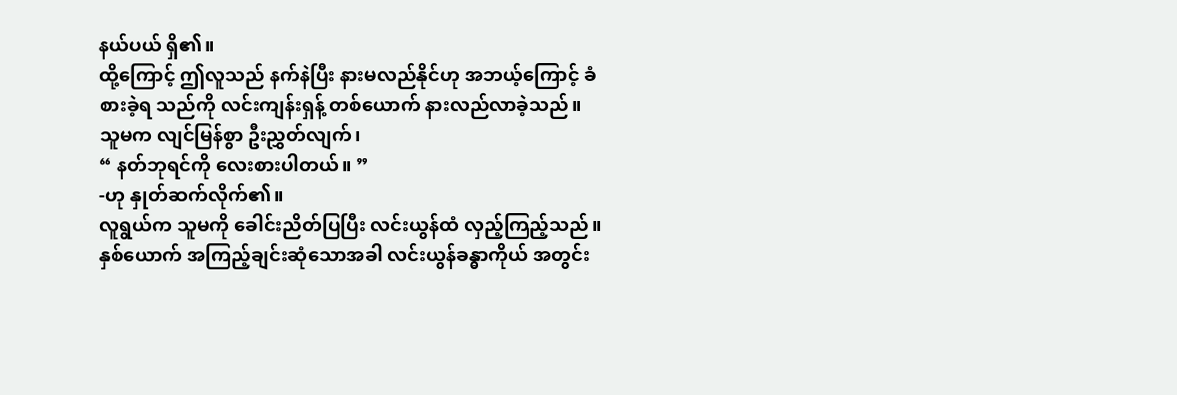နယ်ပယ် ရှိ၏။
ထို့ကြောင့် ဤလူသည် နက်နဲပြီး နားမလည်နိုင်ဟု အဘယ့်ကြောင့် ခံစားခဲ့ရ သည်ကို လင်းကျန်းရှန့် တစ်ယောက် နားလည်လာခဲ့သည်။
သူမက လျင်မြန်စွာ ဦးညွှတ်လျက်၊
“ နတ်ဘုရင်ကို လေးစားပါတယ်။ ”
-ဟု နှုတ်ဆက်လိုက်၏။
လူရွယ်က သူမကို ခေါင်းညိတ်ပြပြီး လင်းယွန်ထံ လှည့်ကြည့်သည်။ နှစ်ယောက် အကြည့်ချင်းဆုံသောအခါ လင်းယွန်ခန္ဓာကိုယ် အတွင်း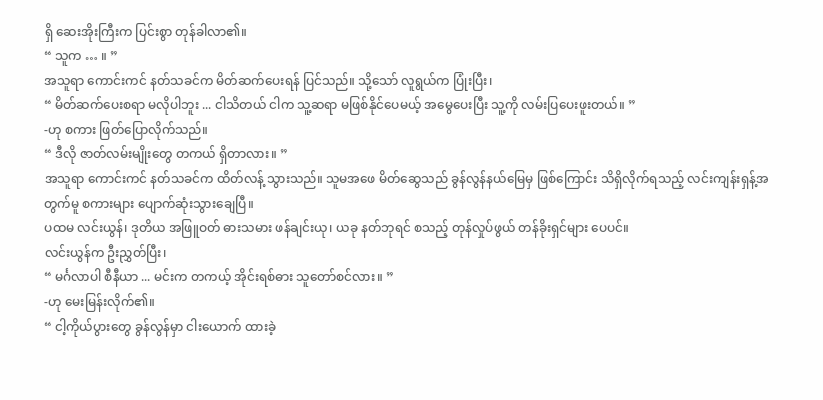ရှိ ဆေးအိုးကြီးက ပြင်းစွာ တုန်ခါလာ၏။
“ သူက … ။ ”
အသူရာ ကောင်းကင် နတ်သခင်က မိတ်ဆက်ပေးရန် ပြင်သည်။ သို့သော် လူရွယ်က ပြုံးပြီး၊
“ မိတ်ဆက်ပေးစရာ မလိုပါဘူး ... ငါသိတယ် ငါက သူ့ဆရာ မဖြစ်နိုင်ပေမယ့် အမွေပေးပြီး သူ့ကို လမ်းပြပေးဖူးတယ်။ ”
-ဟု စကား ဖြတ်ပြောလိုက်သည်။
“ ဒီလို ဇာတ်လမ်းမျိုးတွေ တကယ် ရှိတာလား။ ”
အသူရာ ကောင်းကင် နတ်သခင်က ထိတ်လန့် သွားသည်။ သူမအဖေ မိတ်ဆွေသည် ခွန်လွန်နယ်မြေမှ ဖြစ်ကြောင်း သိရှိလိုက်ရသည့် လင်းကျန်းရှန့်အတွက်မူ စကားများ ပျောက်ဆုံးသွားချေပြီ။
ပထမ လင်းယွန်၊ ဒုတိယ အဖြူဝတ် ဓားသမား ဖန်ချင်းယု၊ ယခု နတ်ဘုရင် စသည့် တုန်လှုပ်ဖွယ် တန်ခိုးရှင်များ ပေပင်။
လင်းယွန်က ဦးညွှတ်ပြီး၊
“ မင်္ဂလာပါ စီနီယာ ... မင်းက တကယ့် အိုင်းရစ်ဓား သူတော်စင်လား။ ”
-ဟု မေးမြန်းလိုက်၏။
“ ငါ့ကိုယ်ပွားတွေ ခွန်လွန်မှာ ငါးယောက် ထားခဲ့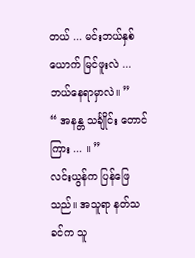တယ် ... မင်းဘယ်နှစ်ယောက် မြင်ဖူးလဲ ... ဘယ်နေရာမှာလဲ။ ”
“ အနန္တ သင်္ချိုင်း တောင်ကြား ... ။ ”
လင်းယွန်က ပြန်ဖြေသည်။ အသူရာ နတ်သခင်က သူ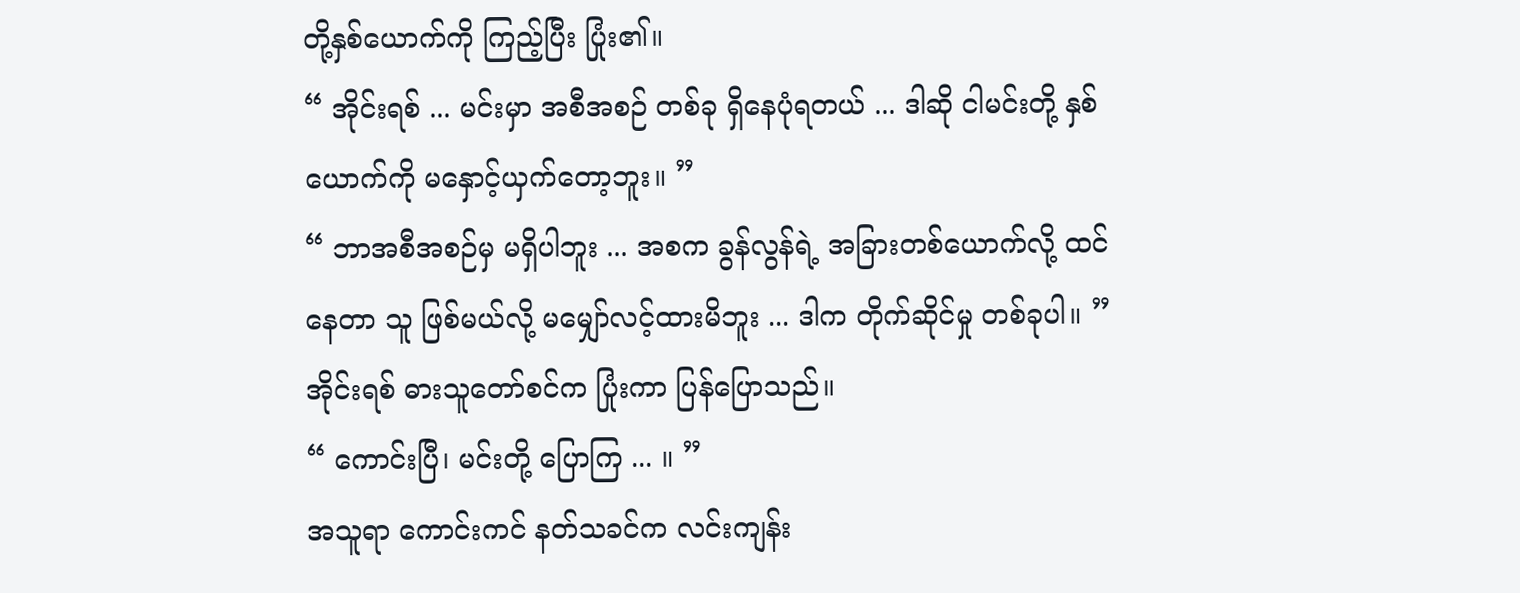တို့နှစ်ယောက်ကို ကြည့်ပြီး ပြုံး၏။
“ အိုင်းရစ် ... မင်းမှာ အစီအစဉ် တစ်ခု ရှိနေပုံရတယ် ... ဒါဆို ငါမင်းတို့ နှစ်ယောက်ကို မနှောင့်ယှက်တော့ဘူး။ ”
“ ဘာအစီအစဉ်မှ မရှိပါဘူး ... အစက ခွန်လွန်ရဲ့ အခြားတစ်ယောက်လို့ ထင်နေတာ သူ ဖြစ်မယ်လို့ မမျှော်လင့်ထားမိဘူး ... ဒါက တိုက်ဆိုင်မှု တစ်ခုပါ။ ”
အိုင်းရစ် ဓားသူတော်စင်က ပြုံးကာ ပြန်ပြောသည်။
“ ကောင်းပြီ၊ မင်းတို့ ပြောကြ ... ။ ”
အသူရာ ကောင်းကင် နတ်သခင်က လင်းကျန်း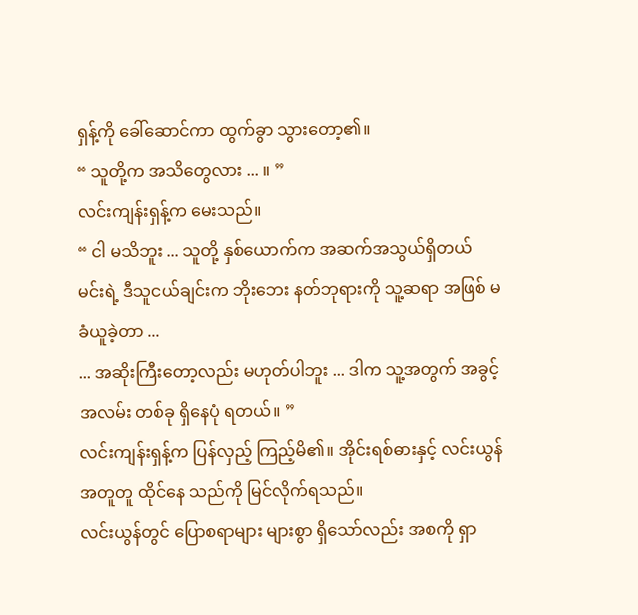ရှန့်ကို ခေါ်ဆောင်ကာ ထွက်ခွာ သွားတော့၏။
“ သူတို့က အသိတွေလား ... ။ ”
လင်းကျန်းရှန့်က မေးသည်။
“ ငါ မသိဘူး ... သူတို့ နှစ်ယောက်က အဆက်အသွယ်ရှိတယ် မင်းရဲ့ ဒီသူငယ်ချင်းက ဘိုးဘေး နတ်ဘုရားကို သူ့ဆရာ အဖြစ် မခံယူခဲ့တာ ...
... အဆိုးကြီးတော့လည်း မဟုတ်ပါဘူး ... ဒါက သူ့အတွက် အခွင့်အလမ်း တစ်ခု ရှိနေပုံ ရတယ်။ ”
လင်းကျန်းရှန့်က ပြန်လှည့် ကြည့်မိ၏။ အိုင်းရစ်ဓားနှင့် လင်းယွန် အတူတူ ထိုင်နေ သည်ကို မြင်လိုက်ရသည်။
လင်းယွန်တွင် ပြောစရာများ များစွာ ရှိသော်လည်း အစကို ရှာ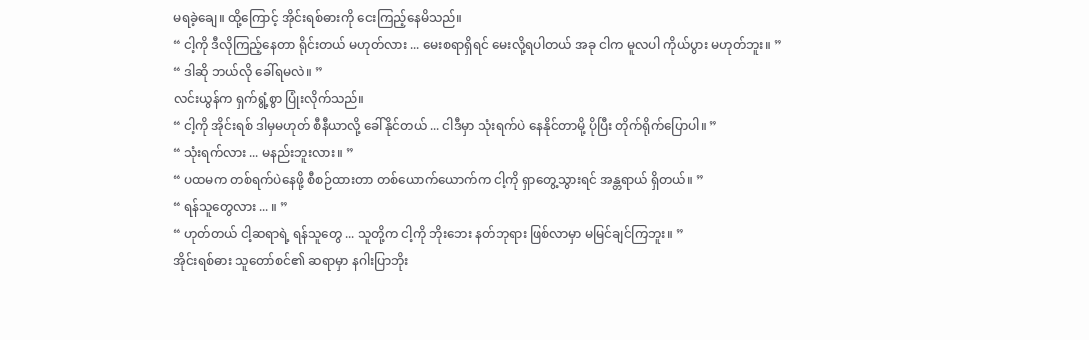မရခဲ့ချေ။ ထို့ကြောင့် အိုင်းရစ်ဓားကို ငေးကြည့်နေမိသည်။
“ ငါ့ကို ဒီလိုကြည့်နေတာ ရိုင်းတယ် မဟုတ်လား ... မေးစရာရှိရင် မေးလို့ရပါတယ် အခု ငါက မူလပါ ကိုယ်ပွား မဟုတ်ဘူး။ ”
“ ဒါဆို ဘယ်လို ခေါ်ရမလဲ။ ”
လင်းယွန်က ရှက်ရွံ့စွာ ပြုံးလိုက်သည်။
“ ငါ့ကို အိုင်းရစ် ဒါမှမဟုတ် စီနီယာလို့ ခေါ်နိုင်တယ် ... ငါဒီမှာ သုံးရက်ပဲ နေနိုင်တာမို့ ပိုပြီး တိုက်ရိုက်ပြောပါ။ ”
“ သုံးရက်လား ... မနည်းဘူးလား။ ”
“ ပထမက တစ်ရက်ပဲနေဖို့ စီစဉ်ထားတာ တစ်ယောက်ယောက်က ငါ့ကို ရှာတွေ့သွားရင် အန္တရာယ် ရှိတယ်။ ”
“ ရန်သူတွေလား ... ။ ”
“ ဟုတ်တယ် ငါ့ဆရာရဲ့ ရန်သူတွေ ... သူတို့က ငါ့ကို ဘိုးဘေး နတ်ဘုရား ဖြစ်လာမှာ မမြင်ချင်ကြဘူး။ ”
အိုင်းရစ်ဓား သူတော်စင်၏ ဆရာမှာ နဂါးပြာဘိုး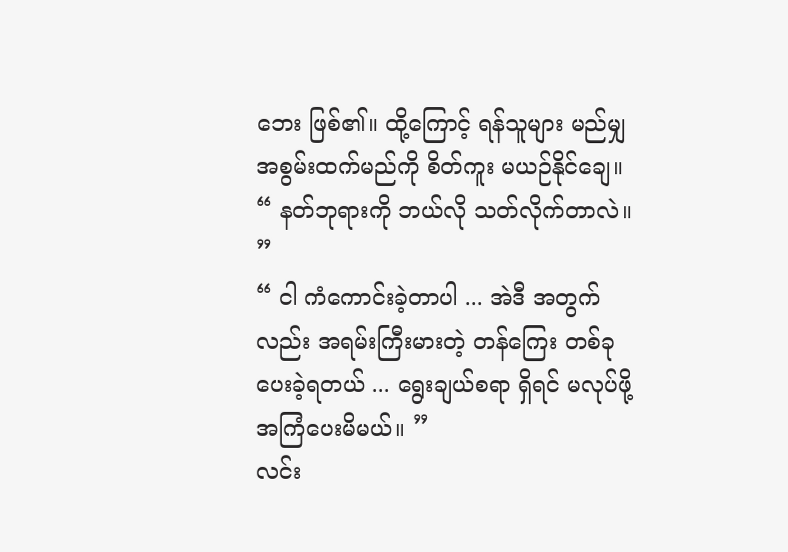ဘေး ဖြစ်၏။ ထို့ကြောင့် ရန်သူများ မည်မျှ အစွမ်းထက်မည်ကို စိတ်ကူး မယဉ်နိုင်ချေ။
“ နတ်ဘုရားကို ဘယ်လို သတ်လိုက်တာလဲ။ ”
“ ငါ ကံကောင်းခဲ့တာပါ ... အဲဒီ အတွက်လည်း အရမ်းကြီးမားတဲ့ တန်ကြေး တစ်ခု ပေးခဲ့ရတယ် ... ရွေးချယ်စရာ ရှိရင် မလုပ်ဖို့ အကြံပေးမိမယ်။ ”
လင်း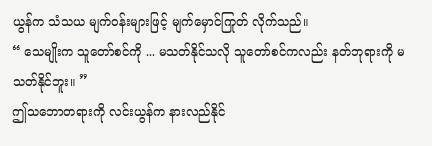ယွန်က သံသယ မျက်ဝန်းများဖြင့် မျက်မှောင်ကြုတ် လိုက်သည်။
“ သေမျိုးက သူတော်စင်ကို ... မသတ်နိုင်သလို သူတော်စင်ကလည်း နတ်ဘုရားကို မသတ်နိုင်ဘူး။ ”
ဤသဘောတရားကို လင်းယွန်က နားလည်နိုင်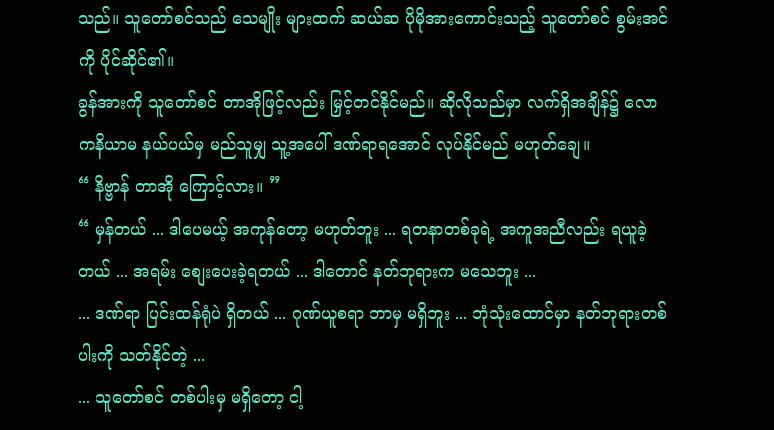သည်။ သူတော်စင်သည် သေမျိုး များထက် ဆယ်ဆ ပိုမိုအားကောင်းသည့် သူတော်စင် စွမ်းအင်ကို ပိုင်ဆိုင်၏။
ခွန်အားကို သူတော်စင် တာအိုဖြင့်လည်း မြှင့်တင်နိုင်မည်။ ဆိုလိုသည်မှာ လက်ရှိအချိန်၌ လောကနိယာမ နယ်ပယ်မှ မည်သူမျှ သူ့အပေါ် ဒဏ်ရာရအောင် လုပ်နိုင်မည် မဟုတ်ချေ။
“ နိဗ္ဗာန် တာအို ကြောင့်လား။ ”
“ မှန်တယ် ... ဒါပေမယ့် အကုန်တော့ မဟုတ်ဘူး ... ရတနာတစ်ခုရဲ့ အကူအညီလည်း ရယူခဲ့တယ် ... အရမ်း စျေးပေးခဲ့ရတယ် ... ဒါတောင် နတ်ဘုရားက မသေဘူး ...
... ဒဏ်ရာ ပြင်းထန်ရုံပဲ ရှိတယ် ... ဂုဏ်ယူစရာ ဘာမှ မရှိဘူး ... ဘုံသုံးထောင်မှာ နတ်ဘုရားတစ်ပါးကို သတ်နိုင်တဲ့ ...
... သူတော်စင် တစ်ပါးမှ မရှိတော့ ငါ့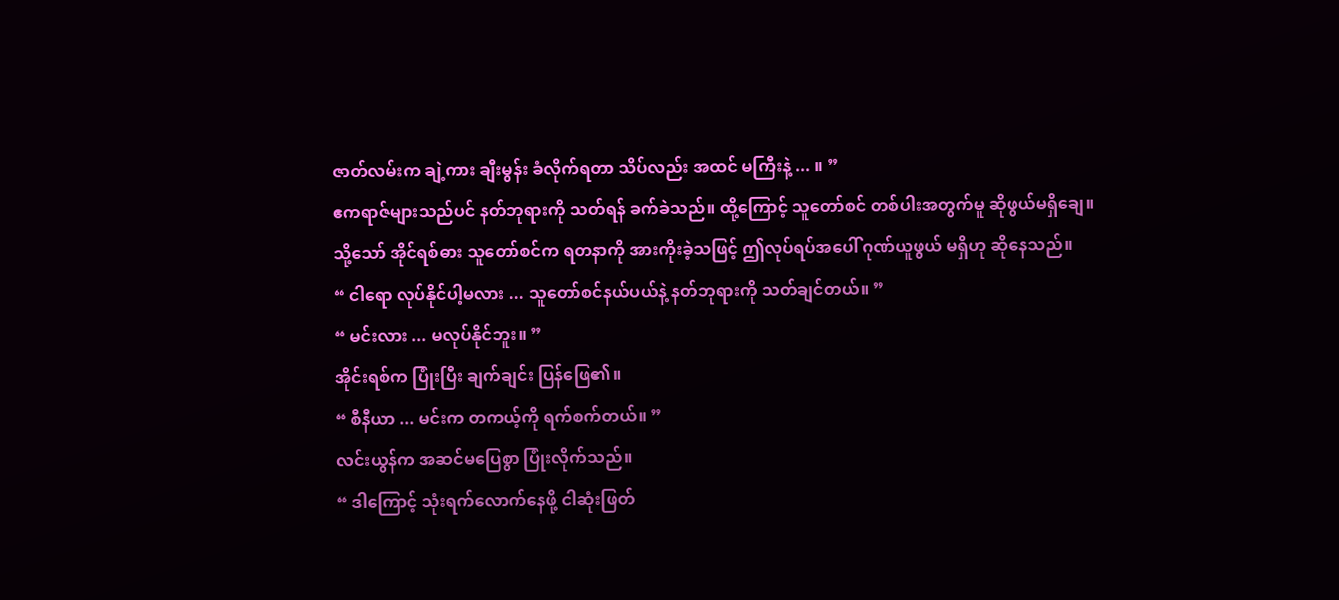ဇာတ်လမ်းက ချဲ့ကား ချီးမွန်း ခံလိုက်ရတာ သိပ်လည်း အထင် မကြီးနဲ့ ... ။ ”
ဧကရာဇ်များသည်ပင် နတ်ဘုရားကို သတ်ရန် ခက်ခဲသည်။ ထို့ကြောင့် သူတော်စင် တစ်ပါးအတွက်မူ ဆိုဖွယ်မရှိချေ။
သို့သော် အိုင်ရစ်ဓား သူတော်စင်က ရတနာကို အားကိုးခဲ့သဖြင့် ဤလုပ်ရပ်အပေါ် ဂုဏ်ယူဖွယ် မရှိဟု ဆိုနေသည်။
“ ငါရော လုပ်နိုင်ပါ့မလား ... သူတော်စင်နယ်ပယ်နဲ့ နတ်ဘုရားကို သတ်ချင်တယ်။ ”
“ မင်းလား ... မလုပ်နိုင်ဘူး။ ”
အိုင်းရစ်က ပြုံးပြီး ချက်ချင်း ပြန်ဖြေ၏။
“ စီနီယာ ... မင်းက တကယ့်ကို ရက်စက်တယ်။ ”
လင်းယွန်က အဆင်မပြေစွာ ပြုံးလိုက်သည်။
“ ဒါကြောင့် သုံးရက်လောက်နေဖို့ ငါဆုံးဖြတ်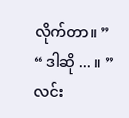လိုက်တာ။ ”
“ ဒါဆို ... ။ ”
လင်း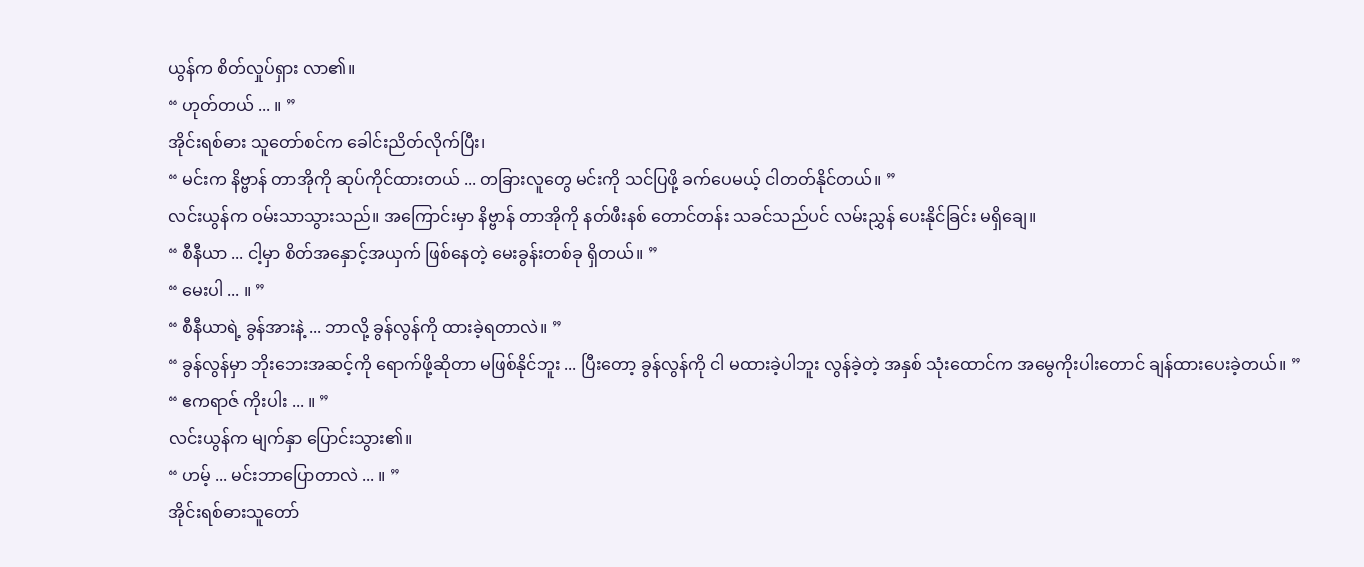ယွန်က စိတ်လှုပ်ရှား လာ၏။
“ ဟုတ်တယ် ... ။ ”
အိုင်းရစ်ဓား သူတော်စင်က ခေါင်းညိတ်လိုက်ပြီး၊
“ မင်းက နိဗ္ဗာန် တာအိုကို ဆုပ်ကိုင်ထားတယ် ... တခြားလူတွေ မင်းကို သင်ပြဖို့ ခက်ပေမယ့် ငါတတ်နိုင်တယ်။ ”
လင်းယွန်က ဝမ်းသာသွားသည်။ အကြောင်းမှာ နိဗ္ဗာန် တာအိုကို နတ်ဖီးနစ် တောင်တန်း သခင်သည်ပင် လမ်းညွှန် ပေးနိုင်ခြင်း မရှိချေ။
“ စီနီယာ ... ငါ့မှာ စိတ်အနှောင့်အယှက် ဖြစ်နေတဲ့ မေးခွန်းတစ်ခု ရှိတယ်။ ”
“ မေးပါ ... ။ ”
“ စီနီယာရဲ့ ခွန်အားနဲ့ ... ဘာလို့ ခွန်လွန်ကို ထားခဲ့ရတာလဲ။ ”
“ ခွန်လွန်မှာ ဘိုးဘေးအဆင့်ကို ရောက်ဖို့ဆိုတာ မဖြစ်နိုင်ဘူး ... ပြီးတော့ ခွန်လွန်ကို ငါ မထားခဲ့ပါဘူး လွန်ခဲ့တဲ့ အနှစ် သုံးထောင်က အမွေကိုးပါးတောင် ချန်ထားပေးခဲ့တယ်။ ”
“ ဧကရာဇ် ကိုးပါး ... ။ ”
လင်းယွန်က မျက်နှာ ပြောင်းသွား၏။
“ ဟမ့် ... မင်းဘာပြောတာလဲ ... ။ ”
အိုင်းရစ်ဓားသူတော်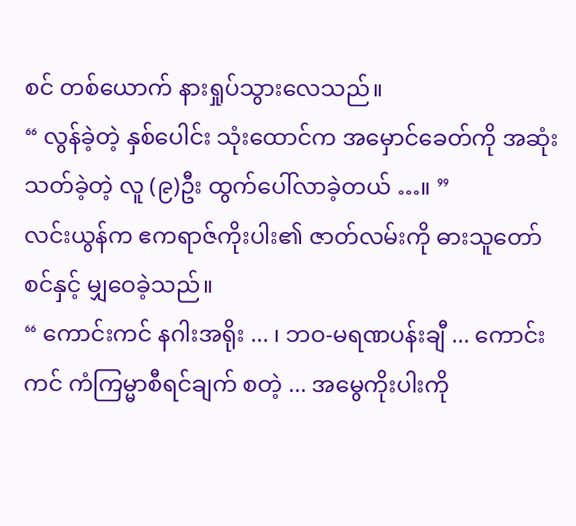စင် တစ်ယောက် နားရှုပ်သွားလေသည်။
“ လွန်ခဲ့တဲ့ နှစ်ပေါင်း သုံးထောင်က အမှောင်ခေတ်ကို အဆုံးသတ်ခဲ့တဲ့ လူ (၉)ဦး ထွက်ပေါ်လာခဲ့တယ် …။ ”
လင်းယွန်က ဧကရာဇ်ကိုးပါး၏ ဇာတ်လမ်းကို ဓားသူတော်စင်နှင့် မျှဝေခဲ့သည်။
“ ကောင်းကင် နဂါးအရိုး ... ၊ ဘဝ-မရဏပန်းချီ ... ကောင်းကင် ကံကြမ္မာစီရင်ချက် စတဲ့ ... အမွေကိုးပါးကို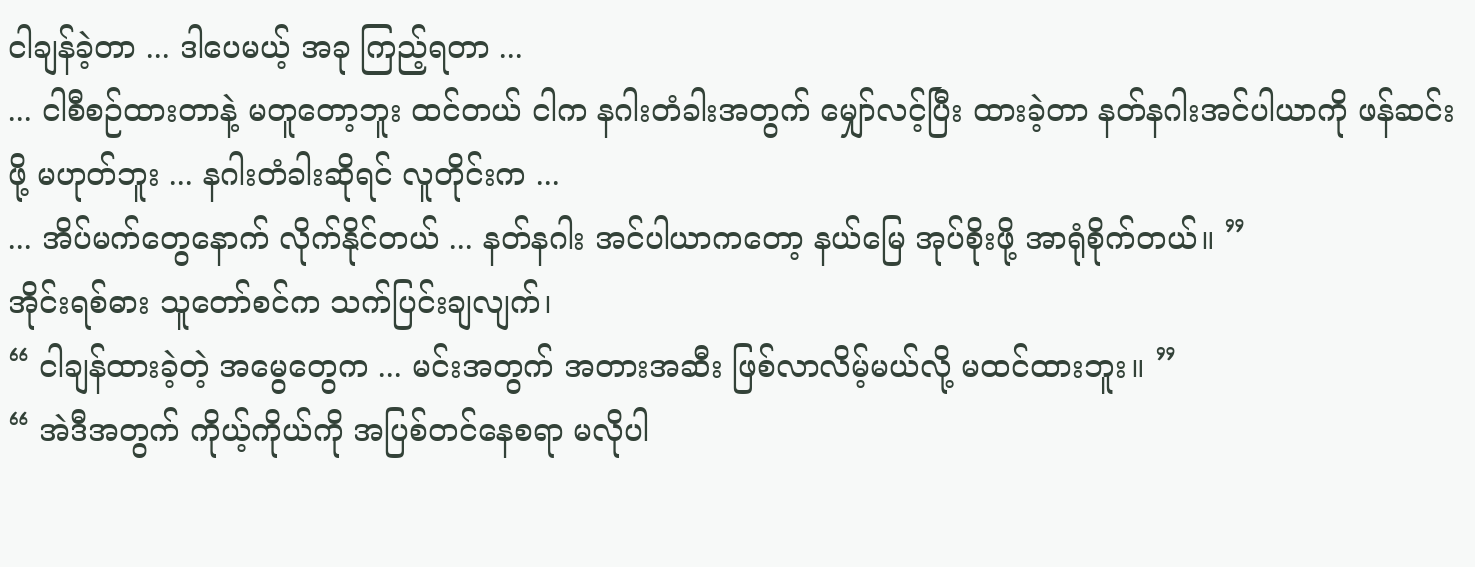ငါချန်ခဲ့တာ ... ဒါပေမယ့် အခု ကြည့်ရတာ ...
... ငါစီစဉ်ထားတာနဲ့ မတူတော့ဘူး ထင်တယ် ငါက နဂါးတံခါးအတွက် မျှော်လင့်ပြီး ထားခဲ့တာ နတ်နဂါးအင်ပါယာကို ဖန်ဆင်းဖို့ မဟုတ်ဘူး ... နဂါးတံခါးဆိုရင် လူတိုင်းက ...
... အိပ်မက်တွေနောက် လိုက်နိုင်တယ် ... နတ်နဂါး အင်ပါယာကတော့ နယ်မြေ အုပ်စိုးဖို့ အာရုံစိုက်တယ်။ ”
အိုင်းရစ်ဓား သူတော်စင်က သက်ပြင်းချလျက်၊
“ ငါချန်ထားခဲ့တဲ့ အမွေတွေက ... မင်းအတွက် အတားအဆီး ဖြစ်လာလိမ့်မယ်လို့ မထင်ထားဘူး။ ”
“ အဲဒီအတွက် ကိုယ့်ကိုယ်ကို အပြစ်တင်နေစရာ မလိုပါ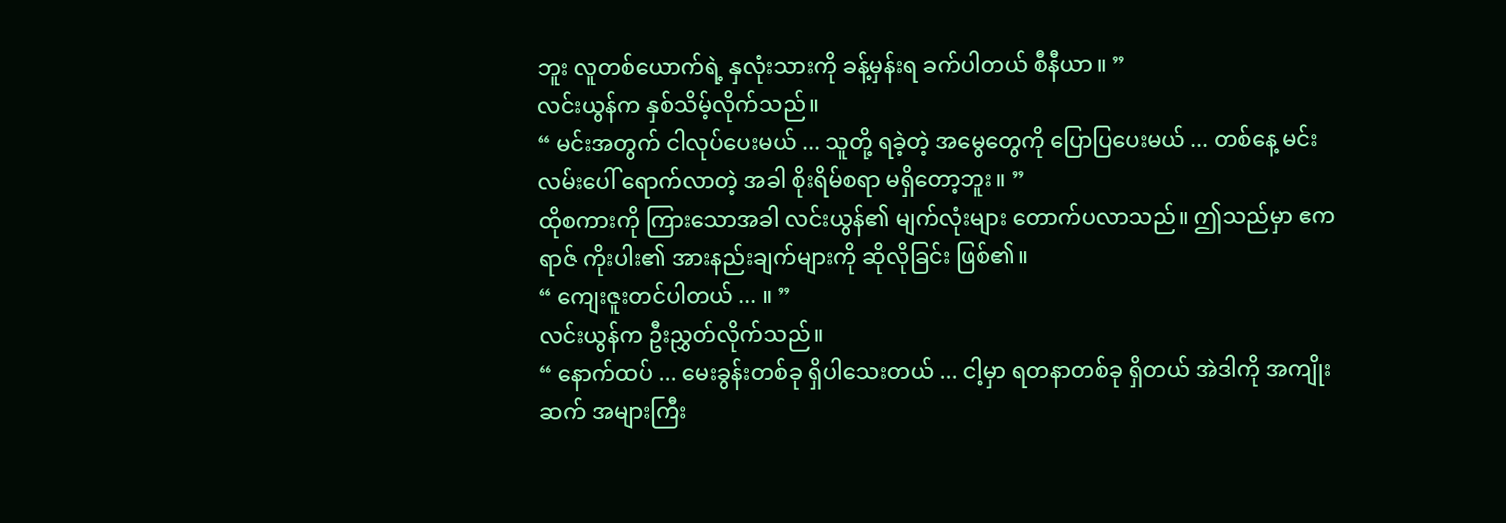ဘူး လူတစ်ယောက်ရဲ့ နှလုံးသားကို ခန့်မှန်းရ ခက်ပါတယ် စီနီယာ။ ”
လင်းယွန်က နှစ်သိမ့်လိုက်သည်။
“ မင်းအတွက် ငါလုပ်ပေးမယ် ... သူတို့ ရခဲ့တဲ့ အမွေတွေကို ပြောပြပေးမယ် ... တစ်နေ့ မင်းလမ်းပေါ် ရောက်လာတဲ့ အခါ စိုးရိမ်စရာ မရှိတော့ဘူး။ ”
ထိုစကားကို ကြားသောအခါ လင်းယွန်၏ မျက်လုံးများ တောက်ပလာသည်။ ဤသည်မှာ ဧကရာဇ် ကိုးပါး၏ အားနည်းချက်များကို ဆိုလိုခြင်း ဖြစ်၏။
“ ကျေးဇူးတင်ပါတယ် ... ။ ”
လင်းယွန်က ဦးညွှတ်လိုက်သည်။
“ နောက်ထပ် ... မေးခွန်းတစ်ခု ရှိပါသေးတယ် ... ငါ့မှာ ရတနာတစ်ခု ရှိတယ် အဲဒါကို အကျိုးဆက် အများကြီး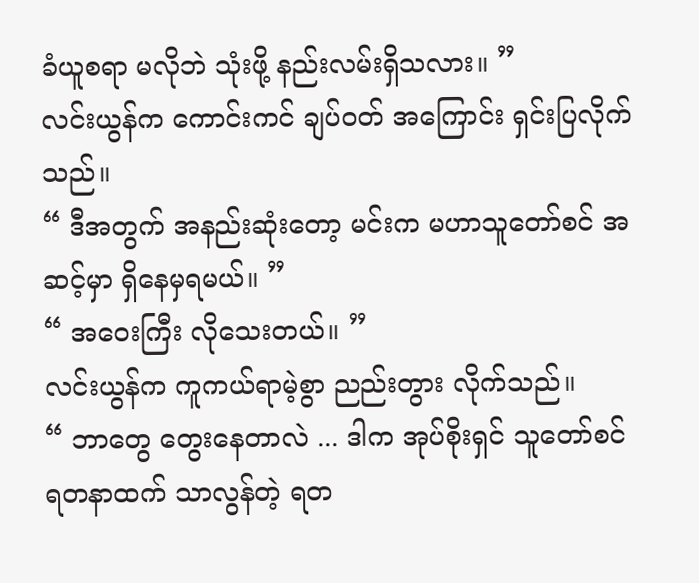ခံယူစရာ မလိုဘဲ သုံးဖို့ နည်းလမ်းရှိသလား။ ”
လင်းယွန်က ကောင်းကင် ချပ်ဝတ် အကြောင်း ရှင်းပြလိုက်သည်။
“ ဒီအတွက် အနည်းဆုံးတော့ မင်းက မဟာသူတော်စင် အဆင့်မှာ ရှိနေမှရမယ်။ ”
“ အဝေးကြီး လိုသေးတယ်။ ”
လင်းယွန်က ကူကယ်ရာမဲ့စွာ ညည်းတွား လိုက်သည်။
“ ဘာတွေ တွေးနေတာလဲ ... ဒါက အုပ်စိုးရှင် သူတော်စင် ရတနာထက် သာလွန်တဲ့ ရတ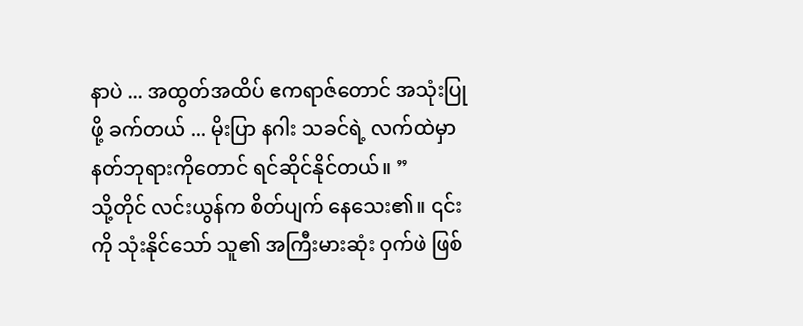နာပဲ ... အထွတ်အထိပ် ဧကရာဇ်တောင် အသုံးပြုဖို့ ခက်တယ် ... မိုးပြာ နဂါး သခင်ရဲ့ လက်ထဲမှာ နတ်ဘုရားကိုတောင် ရင်ဆိုင်နိုင်တယ်။ ”
သို့တိုင် လင်းယွန်က စိတ်ပျက် နေသေး၏။ ၎င်းကို သုံးနိုင်သော် သူ၏ အကြီးမားဆုံး ဝှက်ဖဲ ဖြစ်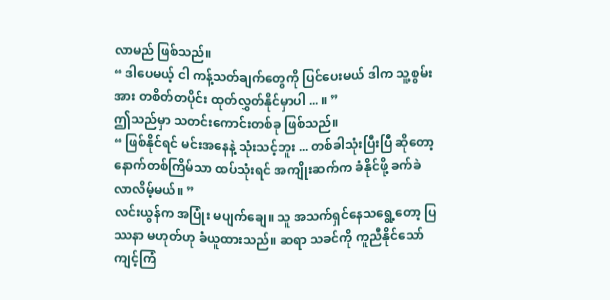လာမည် ဖြစ်သည်။
“ ဒါပေမယ့် ငါ ကန့်သတ်ချက်တွေကို ပြင်ပေးမယ် ဒါက သူ့စွမ်းအား တစိတ်တပိုင်း ထုတ်လွှတ်နိုင်မှာပါ ... ။ ”
ဤသည်မှာ သတင်းကောင်းတစ်ခု ဖြစ်သည်။
“ ဖြစ်နိုင်ရင် မင်းအနေနဲ့ သုံးသင့်ဘူး ... တစ်ခါသုံးပြီးပြီ ဆိုတော့ နောက်တစ်ကြိမ်သာ ထပ်သုံးရင် အကျိုးဆက်က ခံနိုင်ဖို့ ခက်ခဲလာလိမ့်မယ်။ ”
လင်းယွန်က အပြုံး မပျက်ချေ။ သူ အသက်ရှင်နေသရွေ့တော့ ပြဿနာ မဟုတ်ဟု ခံယူထားသည်။ ဆရာ သခင်ကို ကူညီနိုင်သော် ကျင့်ကြံ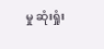မှု ဆုံးရှုံး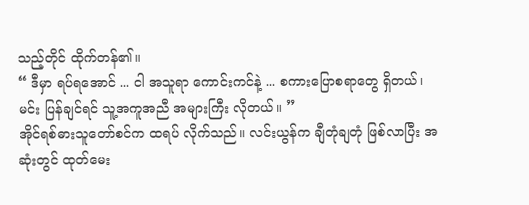သည့်တိုင် ထိုက်တန်၏။
“ ဒီမှာ ရပ်ရအောင် ... ငါ အသူရာ ကောင်းကင်နဲ့ ... စကားပြောစရာတွေ ရှိတယ်၊ မင်း ပြန်ချင်ရင် သူ့အကူအညီ အများကြီး လိုတယ်။ ”
အိုင်ရစ်ဓားသူတော်စင်က ထရပ် လိုက်သည်။ လင်းယွန်က ချီတုံချတုံ ဖြစ်လာပြီး အဆုံးတွင် ထုတ်မေး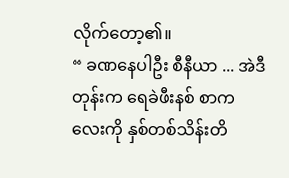လိုက်တော့၏။
“ ခဏနေပါဦး စီနီယာ ... အဲဒီတုန်းက ရေခဲဖီးနစ် စာကလေးကို နှစ်တစ်သိန်းတိ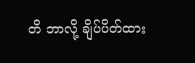တိ ဘာလို့ ချိပ်ပိတ်ထား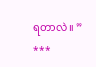ရတာလဲ။ ”
***